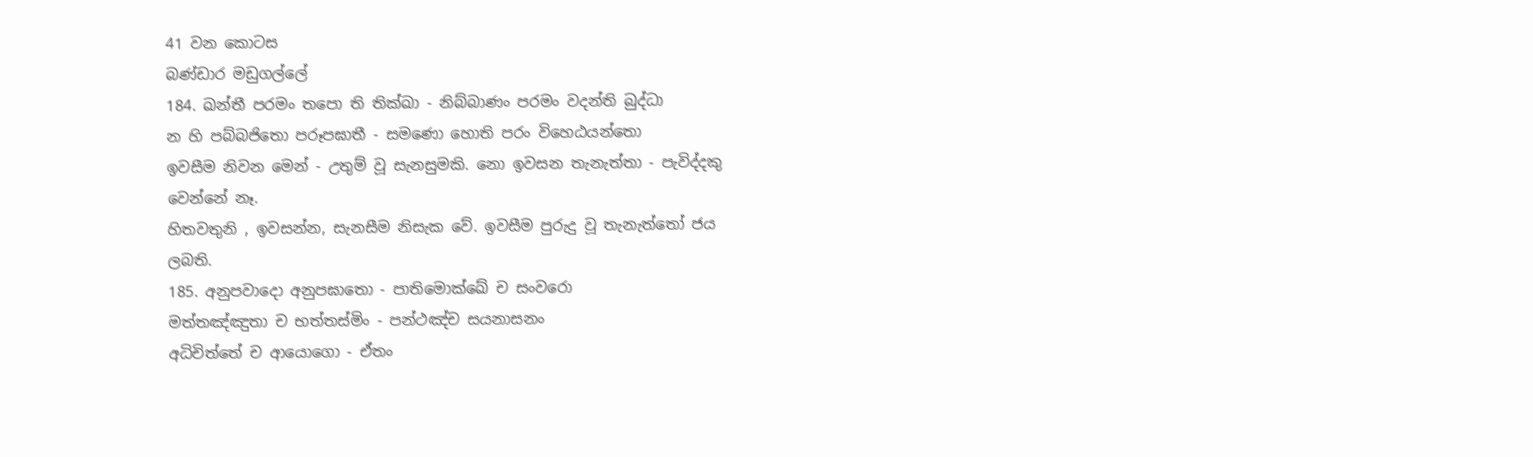41 වන කොටස
බණ්ඩාර මඩුගල්ලේ
184. ඛන්තී පරමං තපො ති තික්ඛා - නිබ්බාණං පරමං වදන්ති බුද්ධා
න හි පබ්බජිතො පරූපඝාතී - සමණො හොති පරං විහෙඨයන්තො
ඉවසීම නිවන මෙන් - උතුම් වූ සැනසුමකි. නො ඉවසන තැනැත්තා - පැවිද්දකු
වෙන්නේ නෑ.
හිතවතුනි , ඉවසන්න, සැනසීම නිසැක වේ. ඉවසීම පුරුදු වූ තැනැත්තෝ ජය
ලබති.
185. අනුපවාදො අනුපඝාතො - පාතිමොක්ඛේ ච සංවරො
මත්තඤ්ඤුතා ච භත්තස්මිං - පන්ථඤ්ච සයනාසනං
අධිචිත්තේ ච ආයොගො - ඒතං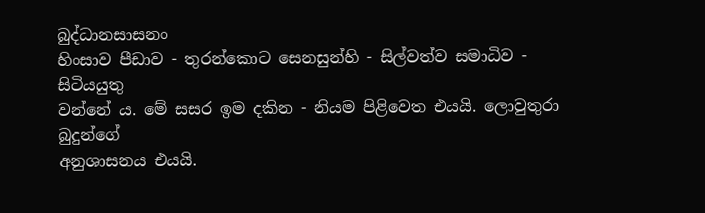බුද්ධානසාසනං
හිංසාව පීඩාව - තුරන්කොට සෙනසුන්හි - සිල්වත්ව සමාධිව - සිටියයුතු
වන්නේ ය. මේ සසර ඉම දකින - නියම පිළිවෙත එයයි. ලොවුතුරා බුදුන්ගේ
අනුශාසනය එයයි.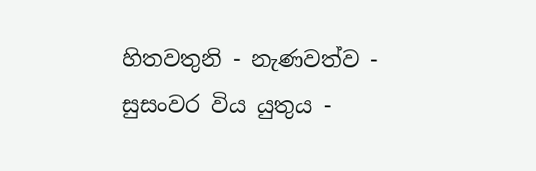හිතවතුනි - නැණවත්ව - සුසංවර විය යුතුය -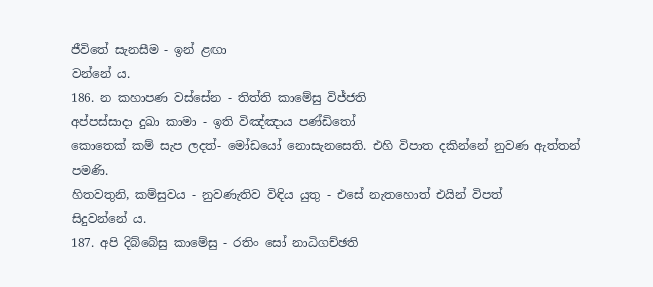ජීවිතේ සැනසීම - ඉන් ළඟා
වන්නේ ය.
186. න කහාපණ වස්සේන - තිත්ති කාමේසු විජ්ජති
අප්පස්සාදා දුඛා කාමා - ඉති විඤ්ඤාය පණ්ඩිතෝ
කොතෙක් කම් සැප ලදත්- මෝඩයෝ නොසැනසෙති. එහි විපාත දකින්නේ නුවණ ඇත්තන්
පමණි.
හිතවතුනි, කම්සුවය - නුවණැතිව විඳිය යුතු - එසේ නැතහොත් එයින් විපත්
සිදුවන්නේ ය.
187. අපි දිබ්බේසු කාමේසු - රතිං සෝ නාධිගච්ඡති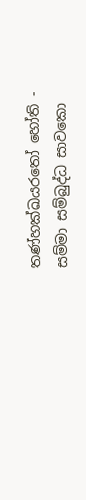තණ්හක්ඛයරතෝ හෝති - සම්මා සම්බුද්ධ සාවකො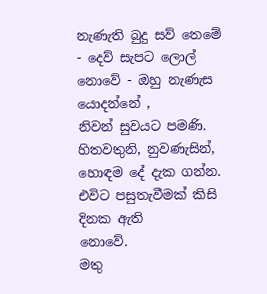නැණැති බුදු සව් තෙමේ - දෙව් සැපට ලොල් නොවේ - ඔහු නැණැස යොදන්නේ ,
නිවන් සුවයට පමණි.
හිතවතුනි, නුවණැසින්, හොඳම දේ දැක ගන්න. එවිට පසුතැවීමක් කිසි දිනක ඇති
නොවේ.
මතු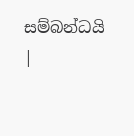සම්බන්ධයි |